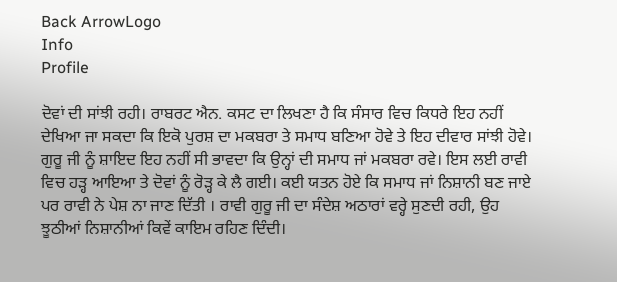Back ArrowLogo
Info
Profile

ਦੋਵਾਂ ਦੀ ਸਾਂਝੀ ਰਹੀ। ਰਾਬਰਟ ਐਨ. ਕਸਟ ਦਾ ਲਿਖਣਾ ਹੈ ਕਿ ਸੰਸਾਰ ਵਿਚ ਕਿਧਰੇ ਇਹ ਨਹੀਂ ਦੇਖਿਆ ਜਾ ਸਕਦਾ ਕਿ ਇਕੋ ਪੁਰਸ਼ ਦਾ ਮਕਬਰਾ ਤੇ ਸਮਾਧ ਬਣਿਆ ਹੋਵੇ ਤੇ ਇਹ ਦੀਵਾਰ ਸਾਂਝੀ ਹੋਵੇ। ਗੁਰੂ ਜੀ ਨੂੰ ਸ਼ਾਇਦ ਇਹ ਨਹੀਂ ਸੀ ਭਾਵਦਾ ਕਿ ਉਨ੍ਹਾਂ ਦੀ ਸਮਾਧ ਜਾਂ ਮਕਬਰਾ ਰਵੇ। ਇਸ ਲਈ ਰਾਵੀ ਵਿਚ ਹੜ੍ਹ ਆਇਆ ਤੇ ਦੋਵਾਂ ਨੂੰ ਰੋੜ੍ਹ ਕੇ ਲੈ ਗਈ। ਕਈ ਯਤਨ ਹੋਏ ਕਿ ਸਮਾਧ ਜਾਂ ਨਿਸ਼ਾਨੀ ਬਣ ਜਾਏ ਪਰ ਰਾਵੀ ਨੇ ਪੇਸ਼ ਨਾ ਜਾਣ ਦਿੱਤੀ । ਰਾਵੀ ਗੁਰੂ ਜੀ ਦਾ ਸੰਦੇਸ਼ ਅਠਾਰਾਂ ਵਰ੍ਹੇ ਸੁਣਦੀ ਰਹੀ, ਉਹ ਝੂਠੀਆਂ ਨਿਸ਼ਾਨੀਆਂ ਕਿਵੇਂ ਕਾਇਮ ਰਹਿਣ ਦਿੰਦੀ।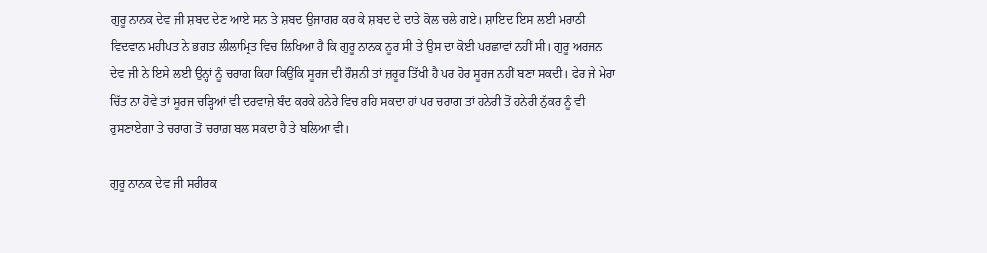ਗੁਰੂ ਨਾਨਕ ਦੇਵ ਜੀ ਸ਼ਬਦ ਦੇਣ ਆਏ ਸਨ ਤੇ ਸ਼ਬਦ ਉਜਾਗਰ ਕਰ ਕੇ ਸ਼ਬਦ ਦੇ ਦਾਤੇ ਕੋਲ ਚਲੇ ਗਏ। ਸ਼ਾਇਦ ਇਸ ਲਈ ਮਰਾਠੀ ਵਿਦਵਾਨ ਮਹੀਪਤ ਨੇ ਭਗਤ ਲੀਲਾਮ੍ਰਿਤ ਵਿਚ ਲਿਖਿਆ ਹੈ ਕਿ ਗੁਰੂ ਨਾਨਕ ਨੂਰ ਸੀ ਤੇ ਉਸ ਦਾ ਕੋਈ ਪਰਛਾਵਾਂ ਨਹੀਂ ਸੀ। ਗੁਰੂ ਅਰਜਨ ਦੇਵ ਜੀ ਨੇ ਇਸੇ ਲਈ ਉਨ੍ਹਾਂ ਨੂੰ ਚਰਾਗ ਕਿਹਾ ਕਿਉਂਕਿ ਸੂਰਜ ਦੀ ਰੌਸ਼ਨੀ ਤਾਂ ਜ਼ਰੂਰ ਤਿੱਖੀ ਹੈ ਪਰ ਹੋਰ ਸੂਰਜ ਨਹੀਂ ਬਣਾ ਸਕਦੀ। ਫੇਰ ਜੇ ਮੇਰਾ ਚਿੱਤ ਨਾ ਹੋਵੇ ਤਾਂ ਸੂਰਜ ਚੜ੍ਹਿਆਂ ਵੀ ਦਰਵਾਜ਼ੇ ਬੰਦ ਕਰਕੇ ਹਨੇਰੇ ਵਿਚ ਰਹਿ ਸਕਦਾ ਹਾਂ ਪਰ ਚਰਾਗ ਤਾਂ ਹਨੇਰੀ ਤੋਂ ਹਨੇਰੀ ਨੁੱਕਰ ਨੂੰ ਵੀ ਰੁਸਣਾਏਗਾ ਤੇ ਚਰਾਗ ਤੋਂ ਚਰਾਗ਼ ਬਲ ਸਕਦਾ ਹੈ ਤੇ ਬਲਿਆ ਵੀ।

ਗੁਰੂ ਨਾਨਕ ਦੇਵ ਜੀ ਸਰੀਰਕ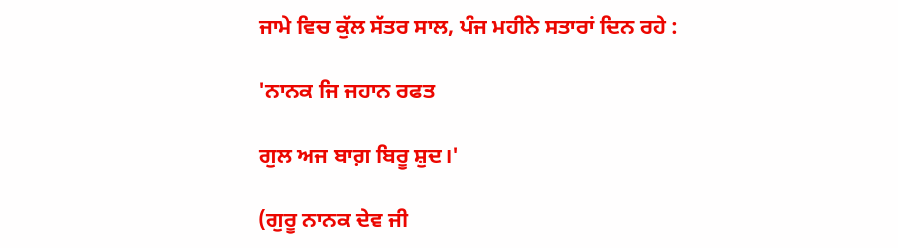ਜਾਮੇ ਵਿਚ ਕੁੱਲ ਸੱਤਰ ਸਾਲ, ਪੰਜ ਮਹੀਨੇ ਸਤਾਰਾਂ ਦਿਨ ਰਹੇ :

'ਨਾਨਕ ਜਿ ਜਹਾਨ ਰਫਤ

ਗੁਲ ਅਜ ਬਾਗ਼ ਬਿਰੂ ਸ਼ੁਦ।'

(ਗੁਰੂ ਨਾਨਕ ਦੇਵ ਜੀ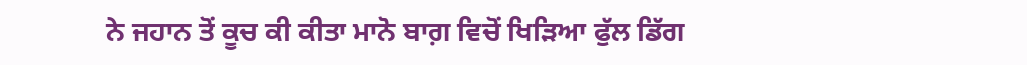ਨੇ ਜਹਾਨ ਤੋਂ ਕੂਚ ਕੀ ਕੀਤਾ ਮਾਨੋ ਬਾਗ਼ ਵਿਚੋਂ ਖਿੜਿਆ ਫੁੱਲ ਡਿੱਗ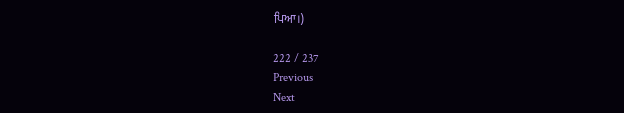ਪਿਆ।)

222 / 237
Previous
Next